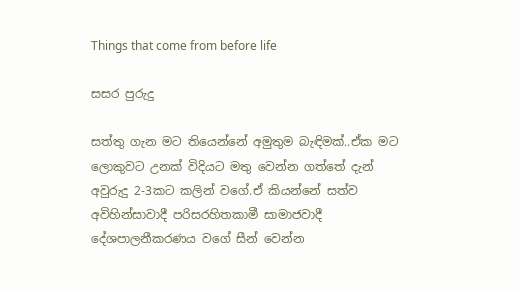Things that come from before life

සසර පුරුදු

සත්තු ගැන මට තියෙන්නේ අමුතුම බැඳිමක්..ඒක මට ලොකුවට උනක් විදියට මතු වෙන්න ගත්තේ දැන් අවුරුදු 2-3කට කලින් වගේ.ඒ කියන්නේ සත්ව අවිහින්සාවාදී පරිසරහිතකාමී සාමාජවාදී දේශපාලනීකරණය වගේ සීන් වෙන්න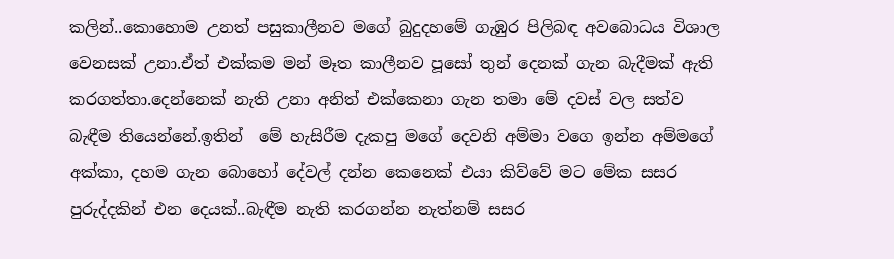කලින්..කොහොම උනත් පසුකාලීනව මගේ බුදුදහමේ ගැඹුර පිලිබඳ අවබොධය විශාල වෙනසක් උනා.ඒත් එක්කම මන් මෑත කාලීනව පූසෝ තුන් දෙනක් ගැන බැදීමක් ඇති කරගත්තා.දෙන්නෙක් නැති උනා අනිත් එක්කෙනා ගැන තමා මේ දවස් වල සත්ව බැඳීම තියෙන්නේ.ඉතින්  මේ හැසිරීම දැකපු මගේ දෙවනි අම්මා වගෙ ඉන්න අම්මගේ අක්කා, දහම ගැන බොහෝ දේවල් දන්න කෙනෙක් එයා කිව්වේ මට මේක සසර පුරුද්දකින් එන දෙයක්..බැඳීම නැති කරගන්න නැත්නම් සසර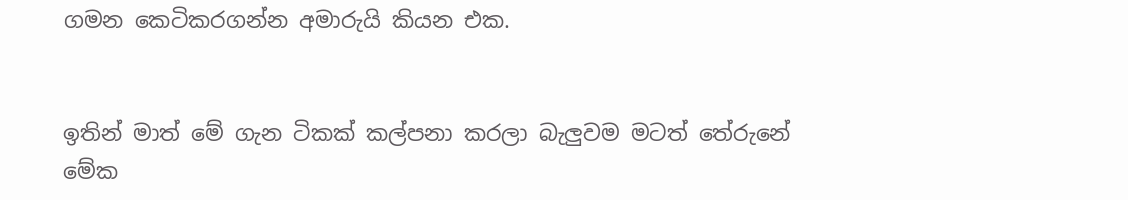ගමන කෙටිකරගන්න අමාරුයි කියන එක.


ඉතින් මාත් මේ ගැන ටිකක් කල්පනා කරලා බැලුවම මටත් තේරුනේ මේක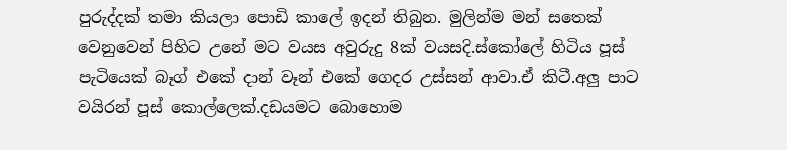පුරුද්දක් තමා කියලා පොඩි කාලේ ඉදන් තිබුන. මුලින්ම මන් සතෙක් වෙනුවෙන් පිහිට උනේ මට වයස අවුරුදු 8ක් වයසදි.ස්කෝලේ හිටිය පූස් පැටියෙක් බෑග් එකේ දාන් වෑන් එකේ ගෙදර උස්සන් ආවා.ඒ කිටී.අලු පාට වයිරන් පූස් කොල්ලෙක්.දඩයමට බොහොම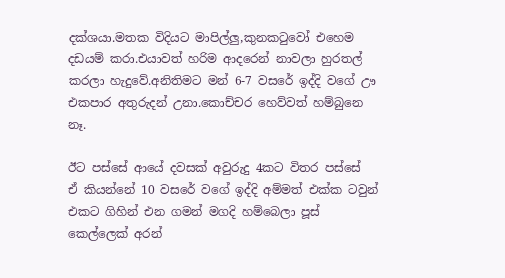දක්ශයා.මතක විදියට මාපිල්ලු,කුනකටුවෝ එහෙම දඩයම් කරා.එයාවත් හරිම ආදරෙන් නාවලා හුරතල් කරලා හැදුවේ.අනිතිමට මන් 6-7 වසරේ ඉද්දි වගේ ඌ එකපාර අතුරුදන් උනා.කොච්චර හෙව්වත් හම්බුනෙ නෑ.

ඊට පස්සේ ආයේ දවසක් අවුරුදු 4කට විතර පස්සේ  ඒ කියන්නේ 10 වසරේ වගේ ඉද්දි අම්මත් එක්ක ටවුන් එකට ගිහින් එන ගමන් මගදි හම්බෙලා පූස් කෙල්ලෙක් අරන්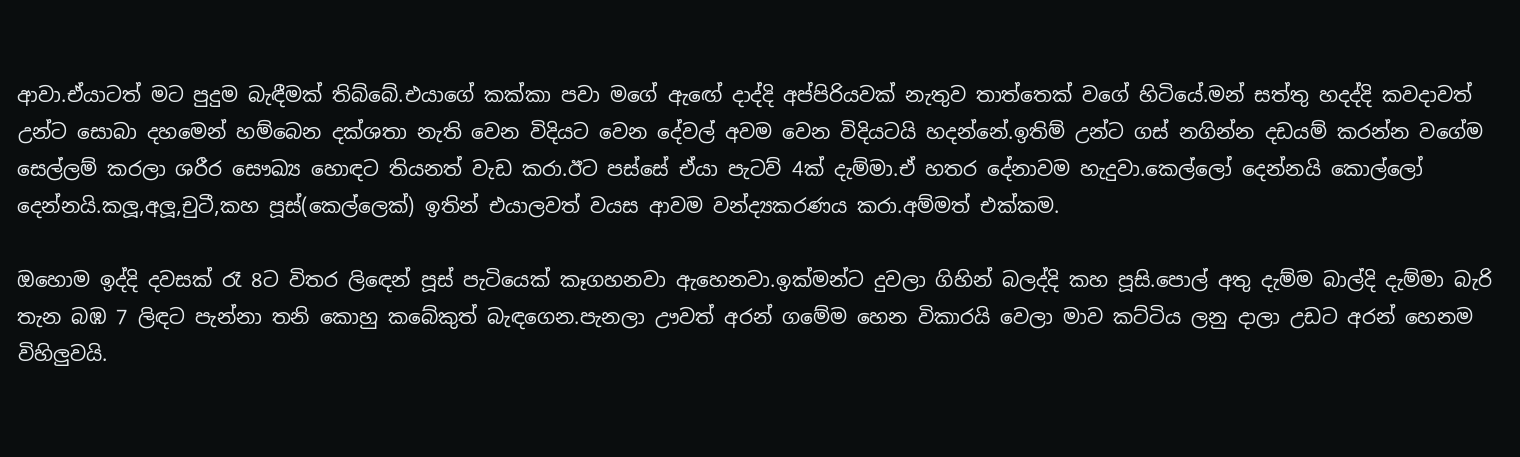ආවා.ඒයාටත් මට පුදුම බැඳීමක් තිබ්බේ.එයාගේ කක්කා පවා මගේ ඇඟේ දාද්දි අප්පිරියවක් නැතුව තාත්තෙක් වගේ හිටියේ.මන් සත්තු හදද්දි කවදාවත් උන්ට සොබා දහමෙන් හම්බෙන දක්ශතා නැති වෙන විදියට වෙන දේවල් අවම වෙන විදියටයි හදන්නේ.ඉතිම් උන්ට ගස් නගින්න දඩයම් කරන්න වගේම සෙල්ලම් කරලා ශරීර සෞඛ්‍ය හොඳට තියනත් වැඩ කරා.ඊට පස්සේ ඒයා පැටව් 4ක් දැම්මා.ඒ හතර දේනාවම හැදුවා.කෙල්ලෝ දෙන්නයි කොල්ලෝ දෙන්නයි.කලූ,අලූ,චුටී,කහ පූස්(කෙල්ලෙක්) ඉතින් එයාලවත් වයස ආවම වන්ද්‍යකරණය කරා.අම්මත් එක්කම.

ඔහොම ඉද්දි දවසක් රෑ 8ට විතර ලිඳෙන් පූස් පැටියෙක් කෑගහනවා ඇහෙනවා.ඉක්මන්ට දුවලා ගිහින් බලද්දි කහ පූසි.පොල් අතු දැම්ම බාල්දි දැම්මා බැරි තැන බඹ 7 ලිඳට පැන්නා තනි කොහු කබේකුත් බැඳගෙන.පැනලා ඌවත් අරන් ගමේම හෙන විකාරයි වෙලා මාව කට්ටිය ලනු දාලා උඩට අරන් හෙනම විහිලුවයි.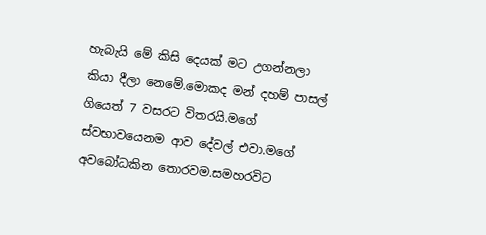හැබැයි මේ කිසි දෙයක් මට උගන්නලා කියා දීලා නෙමේ.මොකද මන් දහම් පාසල් ගියෙත් 7 වසරට විතරයි.මගේ ස්වභාවයෙනම ආව දේවල් එවා.මගේ අවබෝධකින තොරවම.සමහරවිට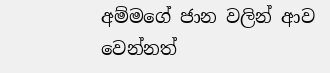අම්මගේ ජාන වලින් ආව වෙන්නත්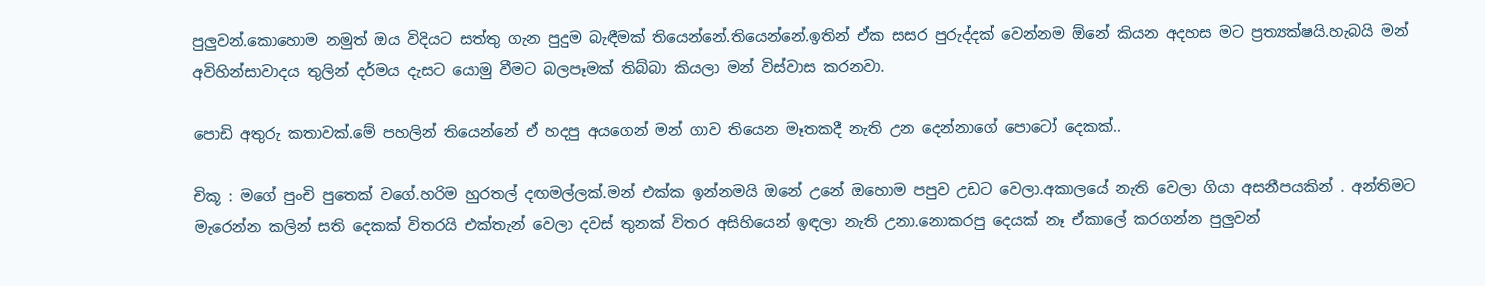පුලුවන්.කොහොම නමුත් ඔය විදියට සත්තු ගැන පුදුම බැඳීමක් තියෙන්නේ.තියෙන්නේ.ඉතින් ඒක සසර පුරුද්දක් වෙන්නම ඕනේ කියන අදහස මට ප්‍රත්‍යක්ෂයි.හැබයි මන් අවිහින්සාවාදය තුලින් දර්මය දැසට යොමු වීමට බලපෑමක් තිබ්බා කියලා මන් විස්වාස කරනවා.

පොඩි අතුරු කතාවක්.මේ පහලින් තියෙන්නේ ඒ හදපු අයගෙන් මන් ගාව තියෙන මෑතකදී නැති උන දෙන්නාගේ පොටෝ දෙකක්..

චිකූ : මගේ පුංචි පුතෙක් වගේ.හරිම හුරතල් දඟමල්ලක්.මන් එක්ක ඉන්නමයි ඔනේ උනේ ඔහොම පපුව උඩට වෙලා.අකාලයේ නැති වෙලා ගියා අසනීපයකින් . අන්තිමට මැරෙන්න කලින් සති දෙකක් විතරයි එක්තැන් වෙලා දවස් තුනක් විතර අසිහියෙන් ඉඳලා නැති උනා.නොකරපු දෙයක් නෑ ඒකාලේ කරගන්න පුලුවන්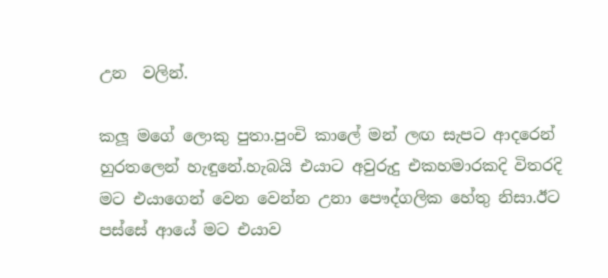උන  වලින්.

කලූ මගේ ලොකු පුතා.පුංචි කාලේ මන් ලඟ සැපට ආදරෙන් හුරතලෙන් හැඳුනේ.හැබයි එයාට අවුරුදු එකහමාරකදි විතරදි මට එයාගෙන් වෙන වෙන්න උනා පෞද්ගලික හේතු නිසා.ඊට පස්සේ ආයේ මට එයාව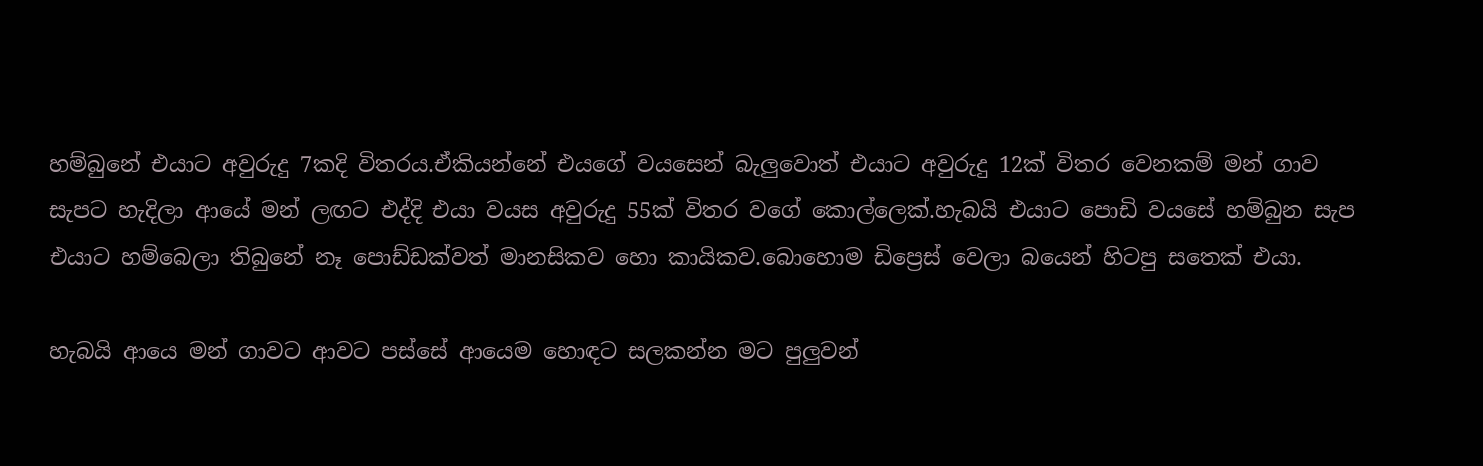හම්බුනේ එයාට අවුරුදු 7කදි විතරය.ඒකියන්නේ එයගේ වයසෙන් බැලුවොත් එයාට අවුරුදු 12ක් විතර වෙනකම් මන් ගාව සැපට හැදිලා ආයේ මන් ලඟට එද්දි එයා වයස අවුරුදු 55ක් විතර වගේ කොල්ලෙක්.හැබයි එයාට පොඩි වයසේ හම්බුන සැප එයාට හම්බෙලා තිබුනේ නෑ පොඩ්ඩක්වත් මානසිකව හො කායිකව.බොහොම ඩිප්‍රෙස් වෙලා බයෙන් හිටපු සතෙක් එයා.

හැබයි ආයෙ මන් ගාවට ආවට පස්සේ ආයෙම හොඳට සලකන්න මට පුලුවන්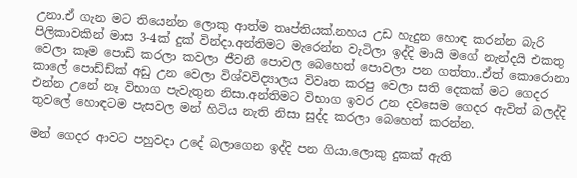උනා.ඒ ගැන මට තියෙන්න ලොකු ආත්ම තෘප්තියක්.නහය උඩ හැදුන හොඳ කරන්න බැරි පිලිකාවකින් මාස 3-4ක් දුක් වින්දා.අන්තිමට මැරෙන්න වැටිලා ඉද්දි මායි මගේ නැන්දයි එකතු වෙලා කෑම පොඩි කරලා කවලා ජීවනී පොවල බෙහෙත් පොවලා පන ගත්තා..ඒත් කොරොනා කාලේ පොඩ්ඩ්ක් අඩු උන වෙලා විශ්වවිද්‍යාලය විවෘත කරපු වෙලා සති දෙකක් මට ගෙදර එන්න උනේ නෑ විභාග පැවැතුන නිසා.අන්තිමට විභාග ඉවර උන දවසෙම ගෙදර ඇවිත් බලද්දි තුවලේ හොඳටම පැසවල මන් හිටිය නැති නිසා සුද්ද කරලා බෙහෙත් කරන්න.

මන් ගෙදර ආවට පහුවදා උදේ බලාගෙන ඉද්දි පන ගියා.ලොකු දුකක් ඇති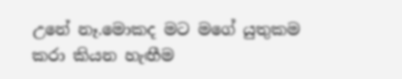උනේ නෑ.මොකද මට මගේ යුතුකම කරා කියන හැඟීම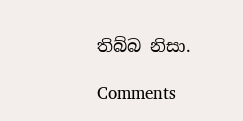තිබ්බ නිසා.

Comments